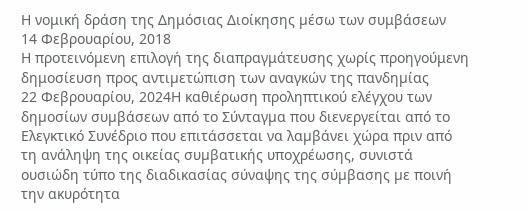Η νομική δράση της Δημόσιας Διοίκησης µέσω των συμβάσεων
14 Φεβρουαρίου, 2018
Η προτεινόμενη επιλογή της διαπραγμάτευσης χωρίς προηγούμενη δημοσίευση προς αντιµετώπιση των αναγκών της πανδηµίας
22 Φεβρουαρίου, 2024Η καθιέρωση προληπτικού ελέγχου των δηµοσίων συµβάσεων από το Σύνταγµα που διενεργείται από το Ελεγκτικό Συνέδριο που επιτάσσεται να λαµβάνει χώρα πριν από τη ανάληψη της οικείας συµβατικής υποχρέωσης, συνιστά ουσιώδη τύπο της διαδικασίας σύναψης της σύµβασης µε ποινή την ακυρότητα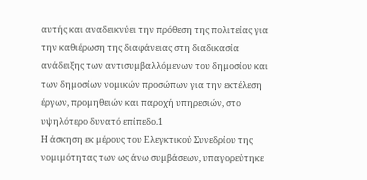αυτής και αναδεικνύει την πρόθεση της πολιτείας για την καθιέρωση της διαφάνειας στη διαδικασία ανάδειξης των αντισυµβαλλόµενων του δηµοσίου και των δηµοσίων νοµικών προσώπων για την εκτέλεση έργων, προµηθειών και παροχή υπηρεσιών, στο υψηλότερο δυνατό επίπεδο.1
Η άσκηση εκ µέρους του Ελεγκτικού Συνεδρίου της νοµιµότητας των ως άνω συµβάσεων, υπαγορεύτηκε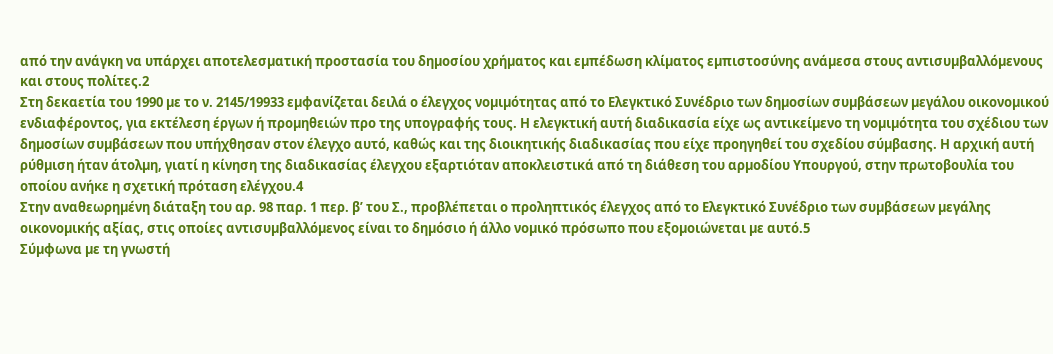από την ανάγκη να υπάρχει αποτελεσµατική προστασία του δηµοσίου χρήµατος και εµπέδωση κλίµατος εµπιστοσύνης ανάµεσα στους αντισυµβαλλόµενους και στους πολίτες.2
Στη δεκαετία του 1990 µε το ν. 2145/19933 εµφανίζεται δειλά ο έλεγχος νοµιµότητας από το Ελεγκτικό Συνέδριο των δηµοσίων συµβάσεων µεγάλου οικονοµικού ενδιαφέροντος, για εκτέλεση έργων ή προµηθειών προ της υπογραφής τους. Η ελεγκτική αυτή διαδικασία είχε ως αντικείµενο τη νοµιµότητα του σχέδιου των δηµοσίων συµβάσεων που υπήχθησαν στον έλεγχο αυτό, καθώς και της διοικητικής διαδικασίας που είχε προηγηθεί του σχεδίου σύµβασης. Η αρχική αυτή ρύθµιση ήταν άτολµη, γιατί η κίνηση της διαδικασίας έλεγχου εξαρτιόταν αποκλειστικά από τη διάθεση του αρµοδίου Υπουργού, στην πρωτοβουλία του οποίου ανήκε η σχετική πρόταση ελέγχου.4
Στην αναθεωρηµένη διάταξη του αρ. 98 παρ. 1 περ. β’ του Σ., προβλέπεται ο προληπτικός έλεγχος από το Ελεγκτικό Συνέδριο των συµβάσεων µεγάλης οικονοµικής αξίας, στις οποίες αντισυµβαλλόµενος είναι το δηµόσιο ή άλλο νοµικό πρόσωπο που εξοµοιώνεται µε αυτό.5
Σύµφωνα µε τη γνωστή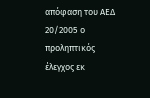απόφαση του ΑΕΔ 20/2005 ο προληπτικός έλεγχος εκ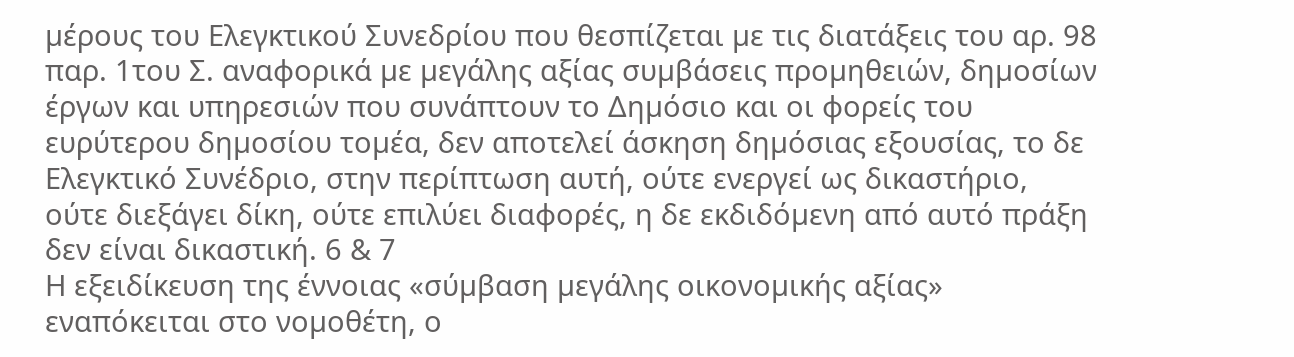µέρους του Ελεγκτικού Συνεδρίου που θεσπίζεται µε τις διατάξεις του αρ. 98 παρ. 1του Σ. αναφορικά µε µεγάλης αξίας συµβάσεις προµηθειών, δηµοσίων έργων και υπηρεσιών που συνάπτουν το Δηµόσιο και οι φορείς του ευρύτερου δηµοσίου τοµέα, δεν αποτελεί άσκηση δηµόσιας εξουσίας, το δε Ελεγκτικό Συνέδριο, στην περίπτωση αυτή, ούτε ενεργεί ως δικαστήριο, ούτε διεξάγει δίκη, ούτε επιλύει διαφορές, η δε εκδιδόµενη από αυτό πράξη δεν είναι δικαστική. 6 & 7
Η εξειδίκευση της έννοιας «σύµβαση µεγάλης οικονοµικής αξίας» εναπόκειται στο νοµοθέτη, ο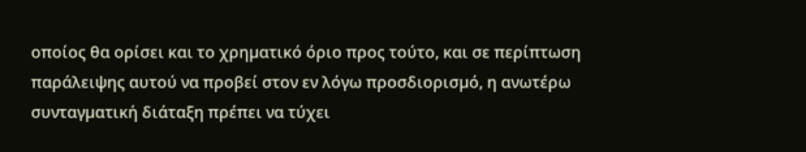οποίος θα ορίσει και το χρηµατικό όριο προς τούτο, και σε περίπτωση παράλειψης αυτού να προβεί στον εν λόγω προσδιορισµό, η ανωτέρω συνταγµατική διάταξη πρέπει να τύχει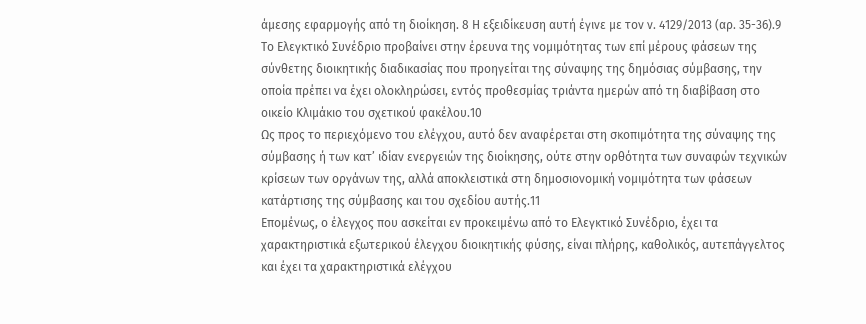άµεσης εφαρµογής από τη διοίκηση. 8 Η εξειδίκευση αυτή έγινε µε τον ν. 4129/2013 (αρ. 35-36).9
Το Ελεγκτικό Συνέδριο προβαίνει στην έρευνα της νοµιµότητας των επί µέρους φάσεων της σύνθετης διοικητικής διαδικασίας που προηγείται της σύναψης της δηµόσιας σύµβασης, την οποία πρέπει να έχει ολοκληρώσει, εντός προθεσµίας τριάντα ηµερών από τη διαβίβαση στο οικείο Κλιµάκιο του σχετικού φακέλου.10
Ως προς το περιεχόµενο του ελέγχου, αυτό δεν αναφέρεται στη σκοπιµότητα της σύναψης της σύµβασης ή των κατ’ ιδίαν ενεργειών της διοίκησης, ούτε στην ορθότητα των συναφών τεχνικών κρίσεων των οργάνων της, αλλά αποκλειστικά στη δηµοσιονοµική νοµιµότητα των φάσεων κατάρτισης της σύµβασης και του σχεδίου αυτής.11
Εποµένως, ο έλεγχος που ασκείται εν προκειµένω από το Ελεγκτικό Συνέδριο, έχει τα χαρακτηριστικά εξωτερικού έλεγχου διοικητικής φύσης, είναι πλήρης, καθολικός, αυτεπάγγελτος και έχει τα χαρακτηριστικά ελέγχου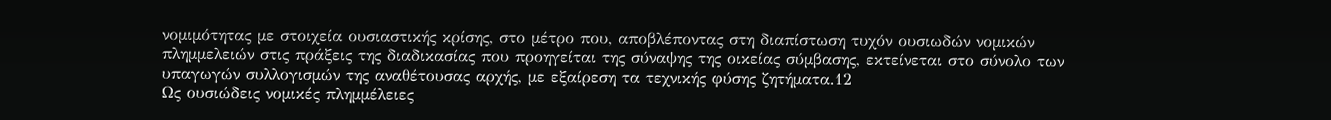νοµιµότητας µε στοιχεία ουσιαστικής κρίσης, στο µέτρο που, αποβλέποντας στη διαπίστωση τυχόν ουσιωδών νοµικών πληµµελειών στις πράξεις της διαδικασίας που προηγείται της σύναψης της οικείας σύµβασης, εκτείνεται στο σύνολο των υπαγωγών συλλογισµών της αναθέτουσας αρχής, µε εξαίρεση τα τεχνικής φύσης ζητήµατα.12
Ως ουσιώδεις νοµικές πληµµέλειες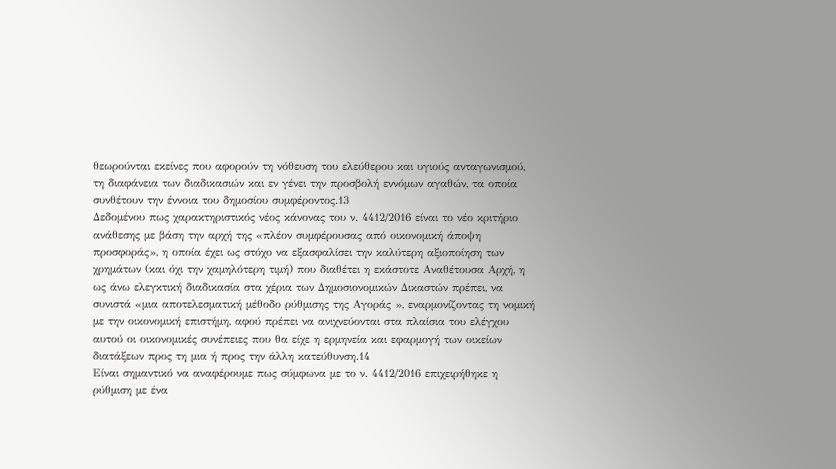θεωρούνται εκείνες που αφορούν τη νόθευση του ελεύθερου και υγιούς ανταγωνισµού, τη διαφάνεια των διαδικασιών και εν γένει την προσβολή εννόµων αγαθών, τα οποία συνθέτουν την έννοια του δηµοσίου συµφέροντος.13
Δεδοµένου πως χαρακτηριστικός νέος κάνονας του ν. 4412/2016 είναι το νέο κριτήριο ανάθεσης µε βάση την αρχή της «πλέον συµφέρουσας από οικονοµική άποψη προσφοράς», η οποία έχει ως στόχο να εξασφαλίσει την καλύτερη αξιοποίηση των χρηµάτων (και όχι την χαµηλότερη τιµή) που διαθέτει η εκάστοτε Αναθέτουσα Αρχή, η ως άνω ελεγκτική διαδικασία στα χέρια των Δηµοσιονοµικών Δικαστών πρέπει, να συνιστά «µια αποτελεσµατική µέθοδο ρύθµισης της Αγοράς », εναρµονίζοντας τη νοµική µε την οικονοµική επιστήµη, αφού πρέπει να ανιχνεύονται στα πλαίσια του ελέγχου αυτού οι οικονοµικές συνέπειες που θα είχε η ερµηνεία και εφαρµογή των οικείων διατάξεων προς τη µια ή προς την άλλη κατεύθυνση.14
Είναι σηµαντικό να αναφέρουµε πως σύµφωνα µε το ν. 4412/2016 επιχειρήθηκε η ρύθµιση µε ένα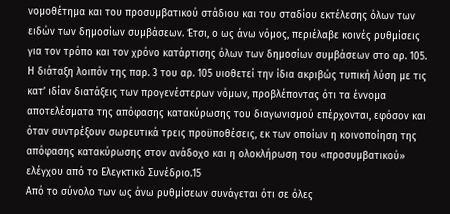νοµοθέτηµα και του προσυµβατικού στάδιου και του σταδίου εκτέλεσης όλων των ειδών των δηµοσίων συµβάσεων. Έτσι, ο ως άνω νόµος, περιέλαβε κοινές ρυθµίσεις για τον τρόπο και τον χρόνο κατάρτισης όλων των δηµοσίων συµβάσεων στο αρ. 105. Η διάταξη λοιπόν της παρ. 3 του αρ. 105 υιοθετεί την ίδια ακριβώς τυπική λύση µε τις κατ’ ιδίαν διατάξεις των προγενέστερων νόµων, προβλέποντας ότι τα έννοµα αποτελέσµατα της απόφασης κατακύρωσης του διαγωνισµού επέρχονται, εφόσον και όταν συντρέξουν σωρευτικά τρεις προϋποθέσεις, εκ των οποίων η κοινοποίηση της απόφασης κατακύρωσης στον ανάδοχο και η ολοκλήρωση του «προσυµβατικού» ελέγχου από το Ελεγκτικό Συνέδριο.15
Από το σύνολο των ως άνω ρυθµίσεων συνάγεται ότι σε όλες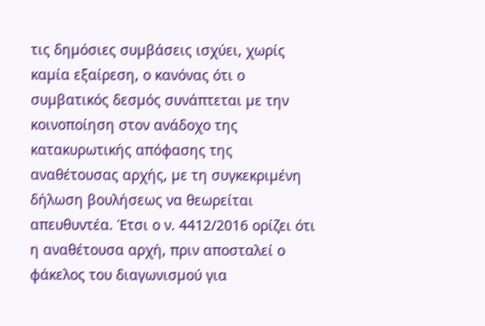τις δηµόσιες συµβάσεις ισχύει, χωρίς καµία εξαίρεση, ο κανόνας ότι ο συµβατικός δεσµός συνάπτεται µε την κοινοποίηση στον ανάδοχο της κατακυρωτικής απόφασης της αναθέτουσας αρχής, µε τη συγκεκριµένη δήλωση βουλήσεως να θεωρείται απευθυντέα. Έτσι ο ν. 4412/2016 ορίζει ότι η αναθέτουσα αρχή, πριν αποσταλεί ο φάκελος του διαγωνισµού για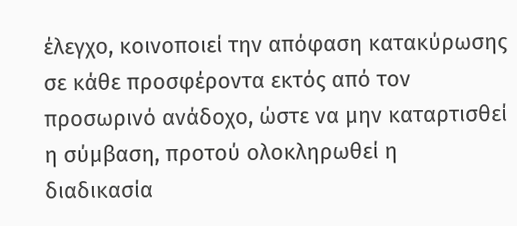έλεγχο, κοινοποιεί την απόφαση κατακύρωσης σε κάθε προσφέροντα εκτός από τον προσωρινό ανάδοχο, ώστε να µην καταρτισθεί η σύµβαση, προτού ολοκληρωθεί η διαδικασία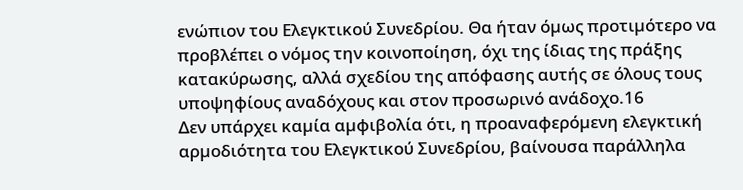ενώπιον του Ελεγκτικού Συνεδρίου. Θα ήταν όµως προτιµότερο να προβλέπει ο νόµος την κοινοποίηση, όχι της ίδιας της πράξης κατακύρωσης, αλλά σχεδίου της απόφασης αυτής σε όλους τους υποψηφίους αναδόχους και στον προσωρινό ανάδοχο.16
Δεν υπάρχει καµία αµφιβολία ότι, η προαναφερόµενη ελεγκτική αρµοδιότητα του Ελεγκτικού Συνεδρίου, βαίνουσα παράλληλα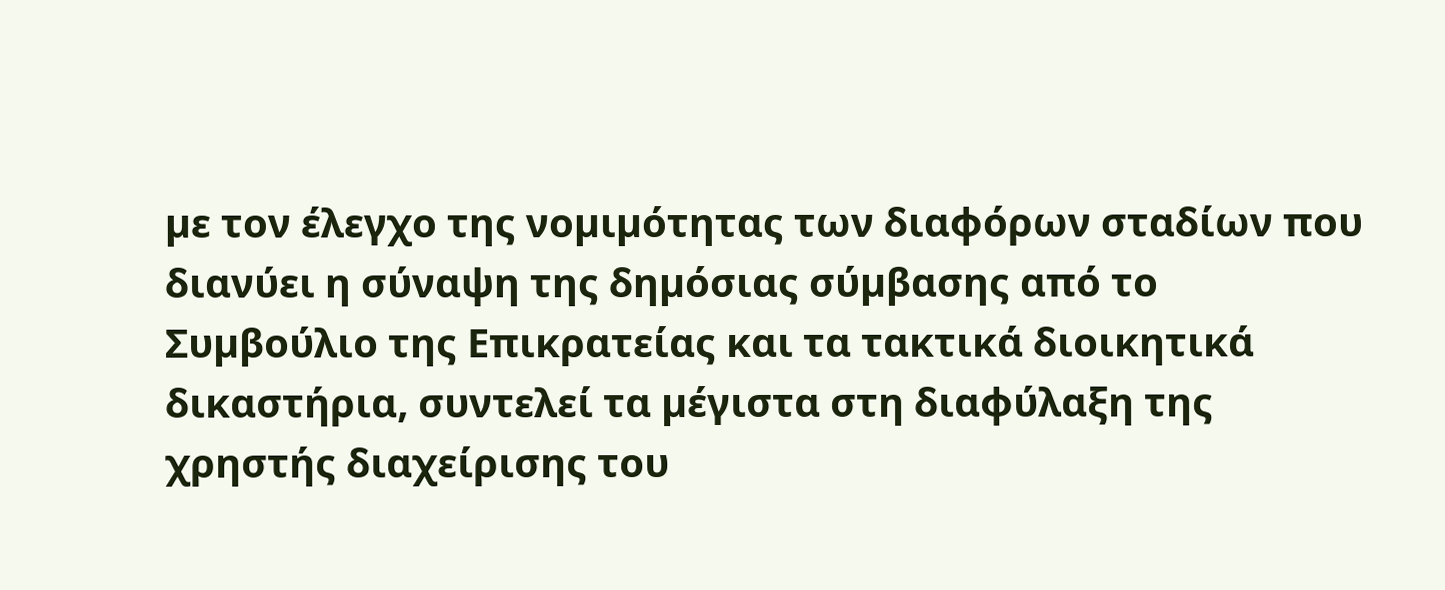µε τον έλεγχο της νοµιµότητας των διαφόρων σταδίων που διανύει η σύναψη της δηµόσιας σύµβασης από το Συµβούλιο της Επικρατείας και τα τακτικά διοικητικά δικαστήρια, συντελεί τα µέγιστα στη διαφύλαξη της χρηστής διαχείρισης του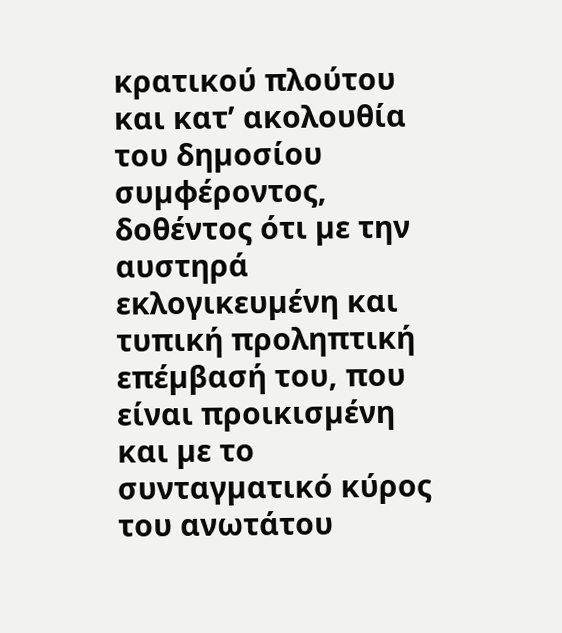κρατικού πλούτου και κατ’ ακολουθία του δηµοσίου συµφέροντος, δοθέντος ότι µε την αυστηρά εκλογικευµένη και τυπική προληπτική επέµβασή του, που είναι προικισµένη και µε το συνταγµατικό κύρος του ανωτάτου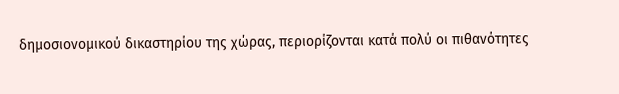δηµοσιονοµικού δικαστηρίου της χώρας, περιορίζονται κατά πολύ οι πιθανότητες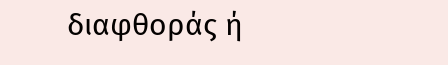διαφθοράς ή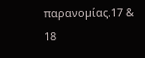παρανοµίας.17 & 18